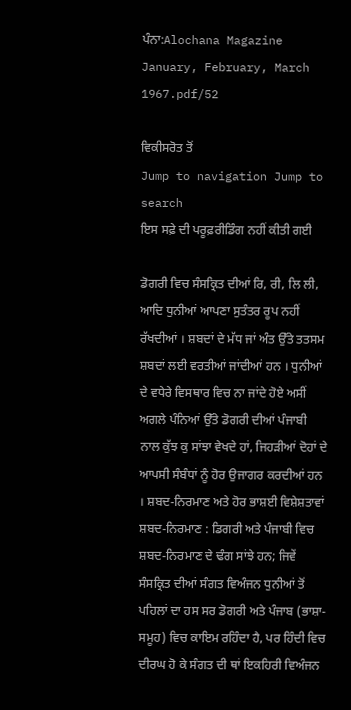ਪੰਨਾ:Alochana Magazine January, February, March 1967.pdf/52

ਵਿਕੀਸਰੋਤ ਤੋਂ
Jump to navigation Jump to search
ਇਸ ਸਫ਼ੇ ਦੀ ਪਰੂਫ਼ਰੀਡਿੰਗ ਨਹੀਂ ਕੀਤੀ ਗਈ

ਡੋਗਰੀ ਵਿਚ ਸੰਸਕ੍ਰਿਤ ਦੀਆਂ ਰਿ, ਰੀ, ਲਿ ਲੀ, ਆਦਿ ਧੁਨੀਆਂ ਆਪਣਾ ਸੁਤੰਤਰ ਰੂਪ ਨਹੀਂ ਰੱਖਦੀਆਂ । ਸ਼ਬਦਾਂ ਦੇ ਮੱਧ ਜਾਂ ਅੰਤ ਉੱਤੇ ਤਤਸਮ ਸ਼ਬਦਾਂ ਲਈ ਵਰਤੀਆਂ ਜਾਂਦੀਆਂ ਹਨ । ਧੁਨੀਆਂ ਦੇ ਵਧੇਰੇ ਵਿਸਥਾਰ ਵਿਚ ਨਾ ਜਾਂਦੇ ਹੋਏ ਅਸੀਂ ਅਗਲੇ ਪੰਨਿਆਂ ਉੱਤੇ ਡੋਗਰੀ ਦੀਆਂ ਪੰਜਾਬੀ ਨਾਲ ਕੁੱਝ ਕੁ ਸਾਂਝਾ ਵੇਖਦੇ ਹਾਂ, ਜਿਹੜੀਆਂ ਦੋਹਾਂ ਦੇ ਆਪਸੀ ਸੰਬੰਧਾਂ ਨੂੰ ਹੋਰ ਉਜਾਗਰ ਕਰਦੀਆਂ ਹਨ । ਸ਼ਬਦ-ਨਿਰਮਾਣ ਅਤੇ ਹੋਰ ਭਾਸ਼ਈ ਵਿਸ਼ੇਸ਼ਤਾਵਾਂ ਸ਼ਬਦ-ਨਿਰਮਾਣ : ਡਿਗਰੀ ਅਤੇ ਪੰਜਾਬੀ ਵਿਚ ਸ਼ਬਦ-ਨਿਰਮਾਣ ਦੇ ਢੰਗ ਸਾਂਝੇ ਹਨ; ਜਿਵੇਂ ਸੰਸਕ੍ਰਿਤ ਦੀਆਂ ਸੰਗਤ ਵਿਅੰਜਨ ਧੁਨੀਆਂ ਤੋਂ ਪਹਿਲਾਂ ਦਾ ਹਸ ਸਰ ਡੋਗਰੀ ਅਤੇ ਪੰਜਾਬ (ਭਾਸ਼ਾ-ਸਮੂਹ) ਵਿਚ ਕਾਇਮ ਰਹਿੰਦਾ ਹੈ, ਪਰ ਹਿੰਦੀ ਵਿਚ ਦੀਰਘ ਹੋ ਕੇ ਸੰਗਤ ਦੀ ਥਾਂ ਇਕਹਿਰੀ ਵਿਅੰਜਨ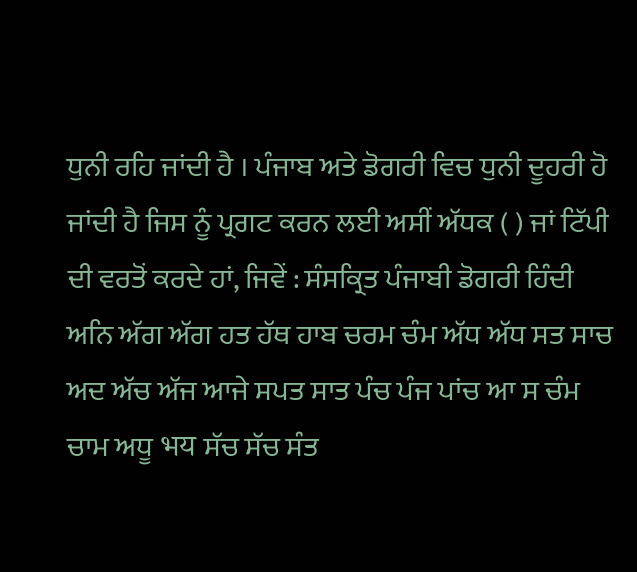ਧੁਨੀ ਰਹਿ ਜਾਂਦੀ ਹੈ । ਪੰਜਾਬ ਅਤੇ ਡੋਗਰੀ ਵਿਚ ਧੁਨੀ ਦੂਹਰੀ ਹੋ ਜਾਂਦੀ ਹੈ ਜਿਸ ਨੂੰ ਪ੍ਰਗਟ ਕਰਨ ਲਈ ਅਸੀਂ ਅੱਧਕ ( ) ਜਾਂ ਟਿੱਪੀ ਦੀ ਵਰਤੋਂ ਕਰਦੇ ਹਾਂ, ਜਿਵੇਂ : ਸੰਸਕ੍ਰਿਤ ਪੰਜਾਬੀ ਡੋਗਰੀ ਹਿੰਦੀ ਅਨਿ ਅੱਗ ਅੱਗ ਹਤ ਹੱਥ ਹਾਬ ਚਰਮ ਚੰਮ ਅੱਧ ਅੱਧ ਸਤ ਸਾਚ ਅਦ ਅੱਚ ਅੱਜ ਆਜੇ ਸਪਤ ਸਾਤ ਪੰਚ ਪੰਜ ਪਾਂਚ ਆ ਸ ਚੰਮ ਚਾਮ ਅਧੂ भय ਸੱਚ ਸੱਚ ਸੰਤ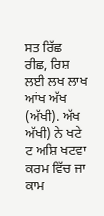ਸਤ ਰਿੱਛ ਰੀਛ, ਰਿਸ਼ ਲਈ ਲਖ ਲਾਖ ਆਂਖ ਅੱਖ (ਅੱਖੀ). ਅੱਖ ਅੱਖੀ) ਨੇ ਖਟੇ ਟ ਅਸ਼ਿ ਖਟਵਾ ਕਰਮ ਵਿੱਚ ਜਾ ਕਾਮ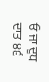ਓ ਜਾ ਦੁਧ ਦਾਤ ੪੬